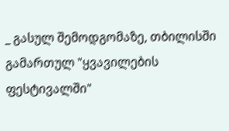_ გასულ შემოდგომაზე, თბილისში გამართულ "ყვავილების ფესტივალში"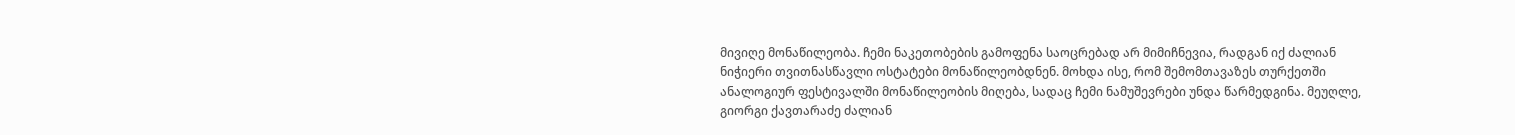მივიღე მონაწილეობა. ჩემი ნაკეთობების გამოფენა საოცრებად არ მიმიჩნევია, რადგან იქ ძალიან ნიჭიერი თვითნასწავლი ოსტატები მონაწილეობდნენ. მოხდა ისე, რომ შემომთავაზეს თურქეთში ანალოგიურ ფესტივალში მონაწილეობის მიღება, სადაც ჩემი ნამუშევრები უნდა წარმედგინა. მეუღლე, გიორგი ქავთარაძე ძალიან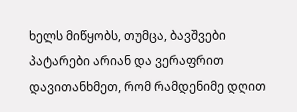ხელს მიწყობს, თუმცა, ბავშვები პატარები არიან და ვერაფრით დავითანხმეთ, რომ რამდენიმე დღით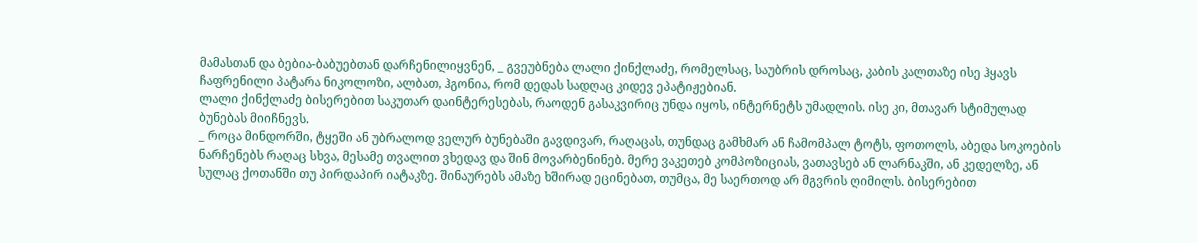მამასთან და ბებია-ბაბუებთან დარჩენილიყვნენ, _ გვეუბნება ლალი ქინქლაძე, რომელსაც, საუბრის დროსაც, კაბის კალთაზე ისე ჰყავს ჩაფრენილი პატარა ნიკოლოზი, ალბათ, ჰგონია, რომ დედას სადღაც კიდევ ეპატიჟებიან.
ლალი ქინქლაძე ბისერებით საკუთარ დაინტერესებას, რაოდენ გასაკვირიც უნდა იყოს, ინტერნეტს უმადლის. ისე კი, მთავარ სტიმულად ბუნებას მიიჩნევს.
_ როცა მინდორში, ტყეში ან უბრალოდ ველურ ბუნებაში გავდივარ, რაღაცას, თუნდაც გამხმარ ან ჩამომპალ ტოტს, ფოთოლს, აბედა სოკოების ნარჩენებს რაღაც სხვა, მესამე თვალით ვხედავ და შინ მოვარბენინებ. მერე ვაკეთებ კომპოზიციას, ვათავსებ ან ლარნაკში, ან კედელზე, ან სულაც ქოთანში თუ პირდაპირ იატაკზე. შინაურებს ამაზე ხშირად ეცინებათ, თუმცა, მე საერთოდ არ მგვრის ღიმილს. ბისერებით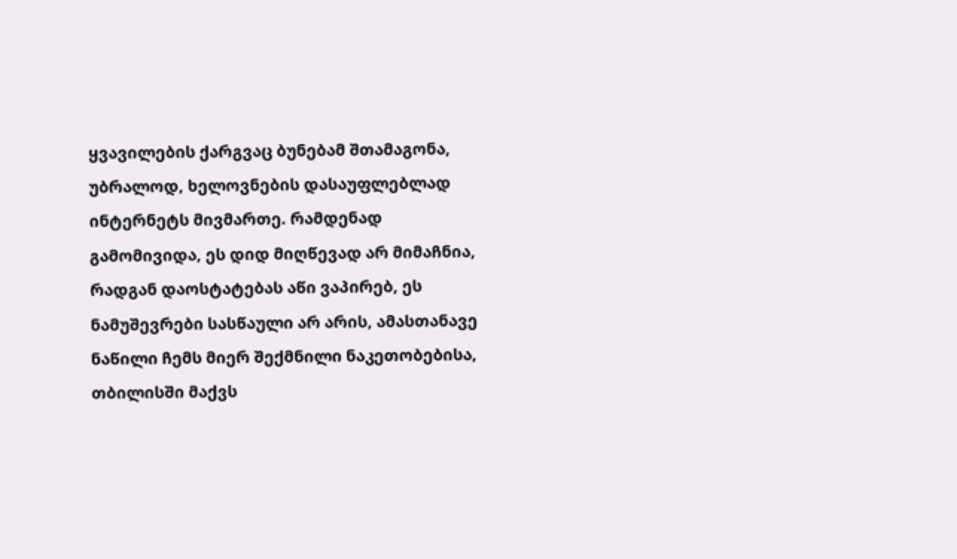ყვავილების ქარგვაც ბუნებამ შთამაგონა, უბრალოდ, ხელოვნების დასაუფლებლად ინტერნეტს მივმართე. რამდენად გამომივიდა, ეს დიდ მიღწევად არ მიმაჩნია, რადგან დაოსტატებას აწი ვაპირებ, ეს ნამუშევრები სასწაული არ არის, ამასთანავე ნაწილი ჩემს მიერ შექმნილი ნაკეთობებისა, თბილისში მაქვს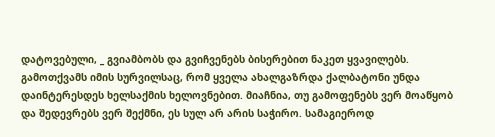დატოვებული, _ გვიამბობს და გვიჩვენებს ბისერებით ნაკეთ ყვავილებს. გამოთქვამს იმის სურვილსაც, რომ ყველა ახალგაზრდა ქალბატონი უნდა დაინტერესდეს ხელსაქმის ხელოვნებით. მიაჩნია, თუ გამოფენებს ვერ მოაწყობ და შედევრებს ვერ შექმნი, ეს სულ არ არის საჭირო. სამაგიეროდ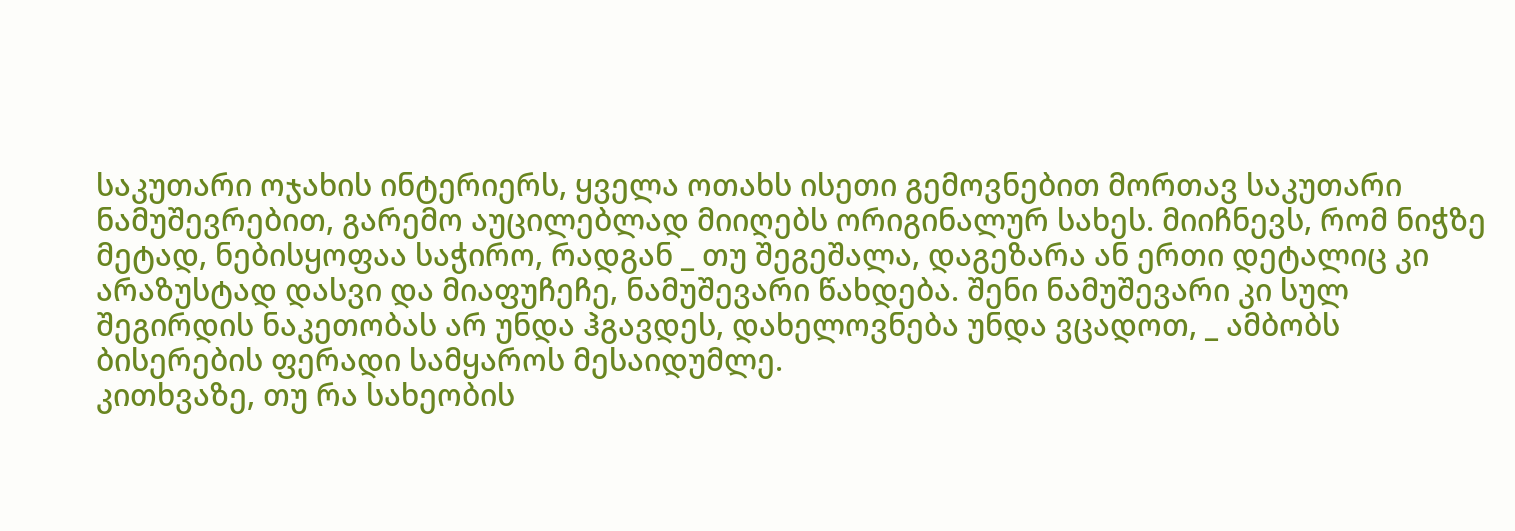საკუთარი ოჯახის ინტერიერს, ყველა ოთახს ისეთი გემოვნებით მორთავ საკუთარი ნამუშევრებით, გარემო აუცილებლად მიიღებს ორიგინალურ სახეს. მიიჩნევს, რომ ნიჭზე მეტად, ნებისყოფაა საჭირო, რადგან _ თუ შეგეშალა, დაგეზარა ან ერთი დეტალიც კი არაზუსტად დასვი და მიაფუჩეჩე, ნამუშევარი წახდება. შენი ნამუშევარი კი სულ შეგირდის ნაკეთობას არ უნდა ჰგავდეს, დახელოვნება უნდა ვცადოთ, _ ამბობს ბისერების ფერადი სამყაროს მესაიდუმლე.
კითხვაზე, თუ რა სახეობის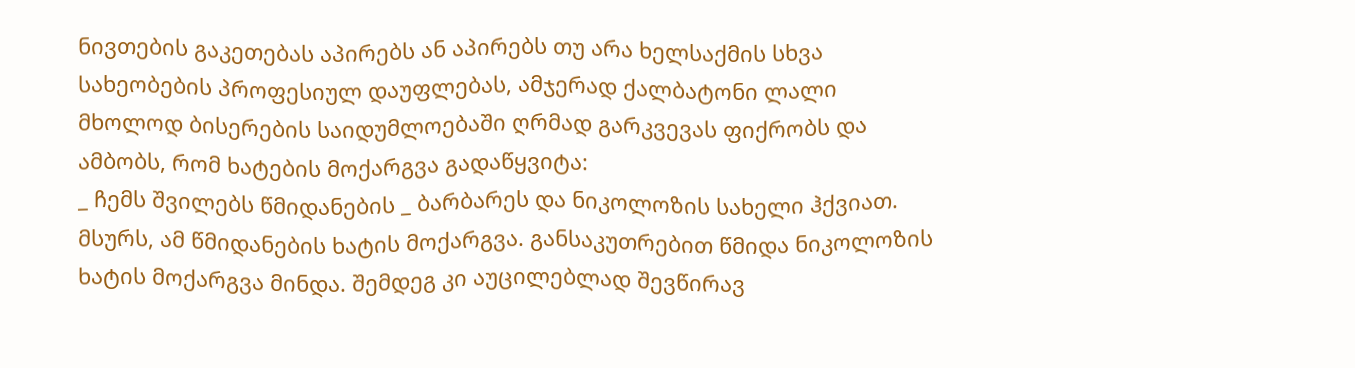ნივთების გაკეთებას აპირებს ან აპირებს თუ არა ხელსაქმის სხვა სახეობების პროფესიულ დაუფლებას, ამჯერად ქალბატონი ლალი მხოლოდ ბისერების საიდუმლოებაში ღრმად გარკვევას ფიქრობს და ამბობს, რომ ხატების მოქარგვა გადაწყვიტა:
_ ჩემს შვილებს წმიდანების _ ბარბარეს და ნიკოლოზის სახელი ჰქვიათ. მსურს, ამ წმიდანების ხატის მოქარგვა. განსაკუთრებით წმიდა ნიკოლოზის ხატის მოქარგვა მინდა. შემდეგ კი აუცილებლად შევწირავ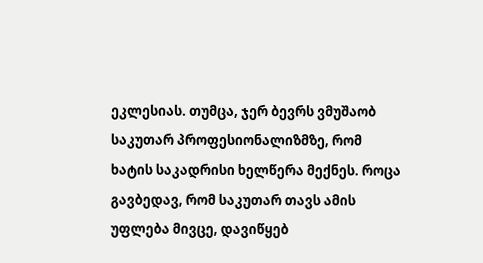ეკლესიას. თუმცა, ჯერ ბევრს ვმუშაობ საკუთარ პროფესიონალიზმზე, რომ ხატის საკადრისი ხელწერა მექნეს. როცა გავბედავ, რომ საკუთარ თავს ამის უფლება მივცე, დავიწყებ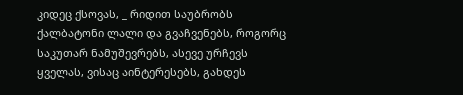კიდეც ქსოვას, _ რიდით საუბრობს ქალბატონი ლალი და გვაჩვენებს, როგორც საკუთარ ნამუშევრებს, ასევე ურჩევს ყველას, ვისაც აინტერესებს, გახდეს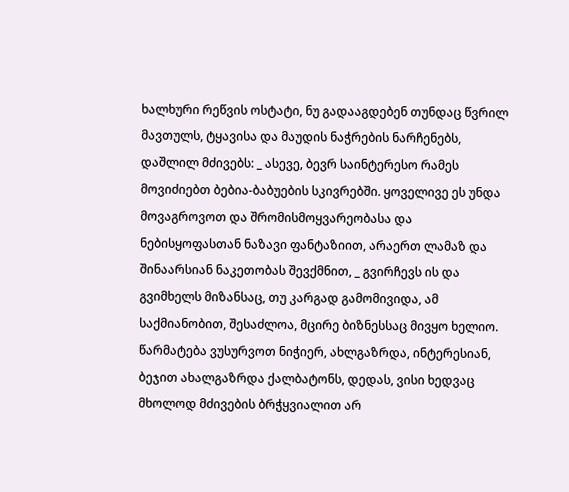ხალხური რეწვის ოსტატი, ნუ გადააგდებენ თუნდაც წვრილ მავთულს, ტყავისა და მაუდის ნაჭრების ნარჩენებს, დაშლილ მძივებს: _ ასევე, ბევრ საინტერესო რამეს მოვიძიებთ ბებია-ბაბუების სკივრებში. ყოველივე ეს უნდა მოვაგროვოთ და შრომისმოყვარეობასა და ნებისყოფასთან ნაზავი ფანტაზიით, არაერთ ლამაზ და შინაარსიან ნაკეთობას შევქმნით, _ გვირჩევს ის და გვიმხელს მიზანსაც, თუ კარგად გამომივიდა, ამ საქმიანობით, შესაძლოა, მცირე ბიზნესსაც მივყო ხელიო.
წარმატება ვუსურვოთ ნიჭიერ, ახლგაზრდა, ინტერესიან, ბეჯით ახალგაზრდა ქალბატონს, დედას, ვისი ხედვაც მხოლოდ მძივების ბრჭყვიალით არ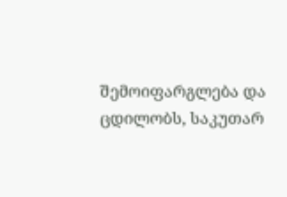შემოიფარგლება და ცდილობს, საკუთარ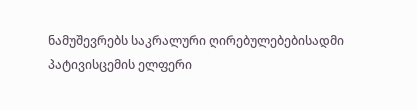ნამუშევრებს საკრალური ღირებულებებისადმი პატივისცემის ელფერი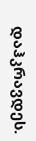დაჰკრავდეს.